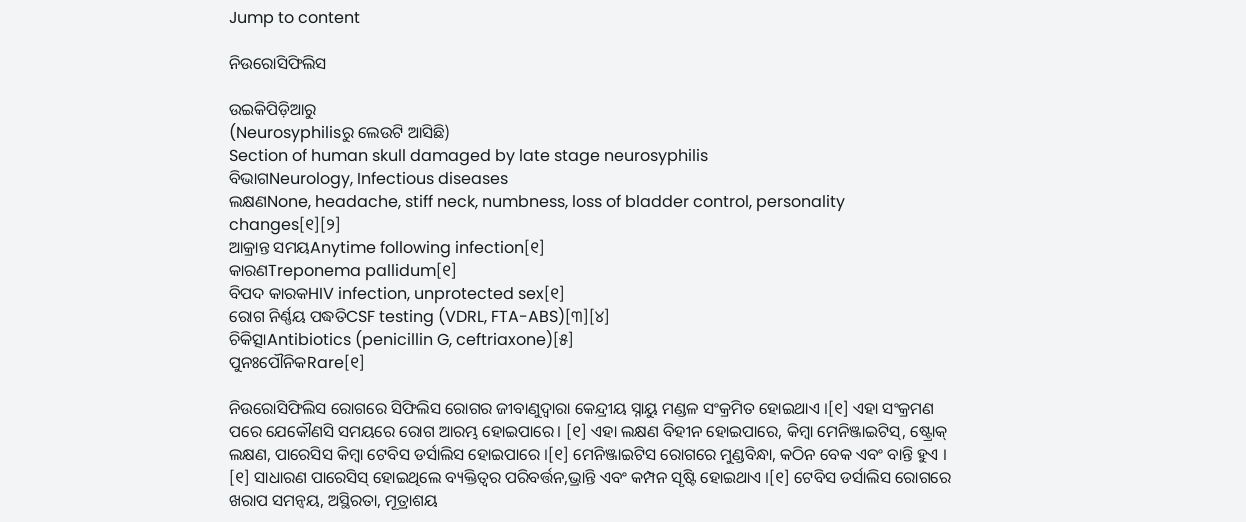Jump to content

ନିଉରୋସିଫିଲିସ

ଉଇକିପିଡ଼ିଆ‌ରୁ
(Neurosyphilisରୁ ଲେଉଟି ଆସିଛି)
Section of human skull damaged by late stage neurosyphilis
ବିଭାଗNeurology, Infectious diseases
ଲକ୍ଷଣNone, headache, stiff neck, numbness, loss of bladder control, personality changes[୧][୨]
ଆକ୍ରାନ୍ତ ସମୟAnytime following infection[୧]
କାରଣTreponema pallidum[୧]
ବିପଦ କାରକHIV infection, unprotected sex[୧]
ରୋଗ ନିର୍ଣ୍ଣୟ ପଦ୍ଧତିCSF testing (VDRL, FTA-ABS)[୩][୪]
ଚିକିତ୍ସାAntibiotics (penicillin G, ceftriaxone)[୫]
ପୁନଃପୌନିକRare[୧]

ନିଉରୋସିଫିଲିସ ରୋଗରେ ସିଫିଲିସ ରୋଗର ଜୀବାଣୁଦ୍ୱାରା କେନ୍ଦ୍ରୀୟ ସ୍ନାୟୁ ମଣ୍ଡଳ ସଂକ୍ରମିତ ହୋଇଥାଏ ।[୧] ଏହା ସଂକ୍ରମଣ ପରେ ଯେକୌଣସି ସମୟରେ ରୋଗ ଆରମ୍ଭ ହୋଇପାରେ। [୧] ଏହା ଲକ୍ଷଣ ବିହୀନ ହୋଇପାରେ, କିମ୍ବା ମେନିଞ୍ଜାଇଟିସ୍, ଷ୍ଟ୍ରୋକ୍ ଲକ୍ଷଣ, ପାରେସିସ କିମ୍ବା ଟେବିସ ଡର୍ସାଲିସ ହୋଇପାରେ ।[୧] ମେନିଞ୍ଜାଇଟିସ ରୋଗରେ ମୁଣ୍ଡବିନ୍ଧା, କଠିନ ବେକ ଏବଂ ବାନ୍ତି ହୁଏ । [୧] ସାଧାରଣ ପାରେସିସ୍ ହୋଇଥିଲେ ବ୍ୟକ୍ତିତ୍ୱର ପରିବର୍ତ୍ତନ,ଭ୍ରାନ୍ତି ଏବଂ କମ୍ପନ ସୃଷ୍ଟି ହୋଇଥାଏ ।[୧] ଟେବିସ ଡର୍ସାଲିସ ରୋଗରେ ଖରାପ ସମନ୍ୱୟ, ଅସ୍ଥିରତା, ମୂତ୍ରାଶୟ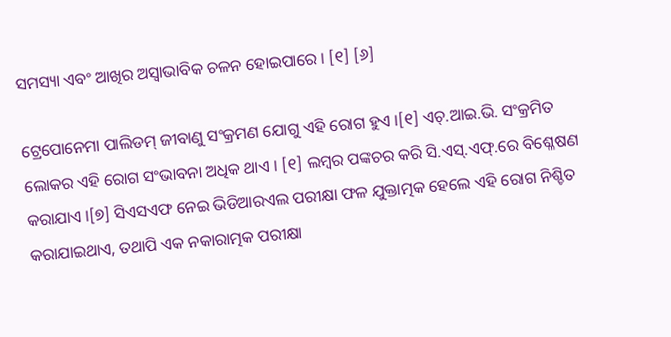ସମସ୍ୟା ଏବଂ ଆଖିର ଅସ୍ୱାଭାବିକ ଚଳନ ହୋଇପାରେ । [୧] [୬]

ଟ୍ରେପୋନେମା ପାଲିଡମ୍ ଜୀବାଣୁ ସଂକ୍ରମଣ ଯୋଗୁ ଏହି ରୋଗ ହୁଏ ।[୧] ଏଚ୍.ଆଇ.ଭି. ସଂକ୍ରମିତ ଲୋକର ଏହି ରୋଗ ସଂଭାବନା ଅଧିକ ଥାଏ । [୧] ଲମ୍ବର ପଙ୍କଚର କରି ସି.ଏସ୍.ଏଫ୍.ରେ ବିଶ୍ଳେଷଣ କରାଯାଏ ।[୭] ସିଏସଏଫ ନେଇ ଭିଡିଆରଏଲ ପରୀକ୍ଷା ଫଳ ଯୁକ୍ତାତ୍ମକ ହେଲେ ଏହି ରୋଗ ନିଶ୍ଚିତ କରାଯାଇଥାଏ, ତଥାପି ଏକ ନକାରାତ୍ମକ ପରୀକ୍ଷା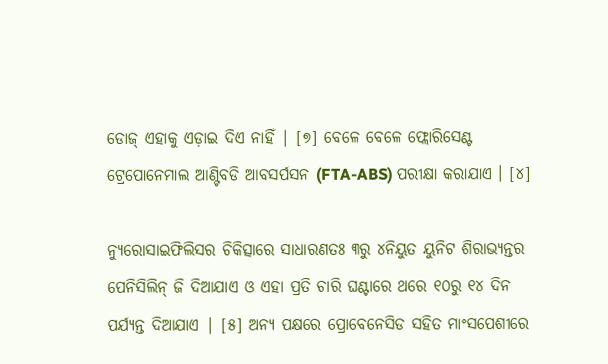ଡୋଜ୍ ଏହାକୁ ଏଡ଼ାଇ ଦିଏ ନାହିଁ | [୭] ବେଳେ ବେଳେ ଫ୍ଲୋରିସେଣ୍ଟ ଟ୍ରେପୋନେମାଲ ଆଣ୍ଟିବଡି ଆବସର୍ପସନ (FTA-ABS) ପରୀକ୍ଷା କରାଯାଏ । [୪]

ନ୍ୟୁରୋସାଇଫିଲିସର ଚିକିତ୍ସାରେ ସାଧାରଣତଃ ୩ରୁ ୪ନିୟୁତ ୟୁନିଟ ଶିରାଭ୍ୟନ୍ତର ପେନିସିଲିନ୍ ଜି ଦିଆଯାଏ ଓ ଏହା ପ୍ରତି ଚାରି ଘଣ୍ଟାରେ ଥରେ ୧୦ରୁ ୧୪ ଦିନ ପର୍ଯ୍ୟନ୍ତ ଦିଆଯାଏ | [୫] ଅନ୍ୟ ପକ୍ଷରେ ପ୍ରୋବେନେସିଡ ସ‌ହିତ ମାଂସପେଶୀରେ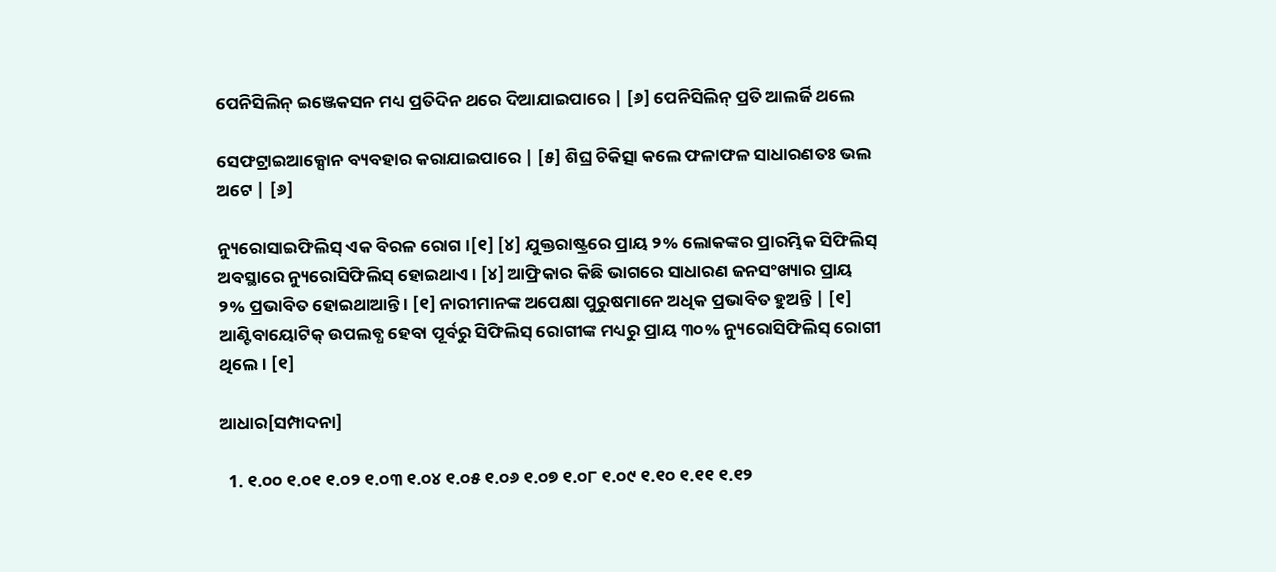ପେନିସିଲିନ୍ ଇଞ୍ଜେକସନ ମଧ୍ୟ ପ୍ରତିଦିନ ଥରେ ଦିଆଯାଇପାରେ | [୬] ପେନିସିଲିନ୍ ପ୍ରତି ଆଲର୍ଜି ଥଲେ

ସେଫଟ୍ରାଇଆକ୍ସୋନ ବ୍ୟବହାର କରାଯାଇପାରେ | [୫] ଶିଘ୍ର ଚିକିତ୍ସା କଲେ ଫଳାଫଳ ସାଧାରଣତଃ ଭଲ ଅଟେ | [୬]

ନ୍ୟୁରୋସାଇଫିଲିସ୍ ଏକ ବିରଳ ରୋଗ ।[୧] [୪] ଯୁକ୍ତରାଷ୍ଟ୍ରରେ ପ୍ରାୟ ୨% ଲୋକଙ୍କର ପ୍ରାରମ୍ଭିକ ସିଫିଲିସ୍ ଅବସ୍ଥାରେ ନ୍ୟୁରୋସିଫିଲିସ୍ ହୋଇଥାଏ । [୪] ଆଫ୍ରିକାର କିଛି ଭାଗରେ ସାଧାରଣ ଜନସଂଖ୍ୟାର ପ୍ରାୟ ୨% ପ୍ରଭାବିତ ହୋଇଥାଆନ୍ତି । [୧] ନାରୀମାନଙ୍କ ଅପେକ୍ଷା ପୁରୁଷମାନେ ଅଧିକ ପ୍ରଭାବିତ ହୁଅନ୍ତି | [୧] ଆଣ୍ଟିବାୟୋଟିକ୍ ଉପଲବ୍ଧ ହେବା ପୂର୍ବରୁ ସିଫିଲିସ୍ ରୋଗୀଙ୍କ ମଧ୍ୟରୁ ପ୍ରାୟ ୩୦% ନ୍ୟୁରୋସିଫିଲିସ୍ ରୋଗୀ ଥିଲେ। [୧]

ଆଧାର[ସମ୍ପାଦନା]

  1. ୧.୦୦ ୧.୦୧ ୧.୦୨ ୧.୦୩ ୧.୦୪ ୧.୦୫ ୧.୦୬ ୧.୦୭ ୧.୦୮ ୧.୦୯ ୧.୧୦ ୧.୧୧ ୧.୧୨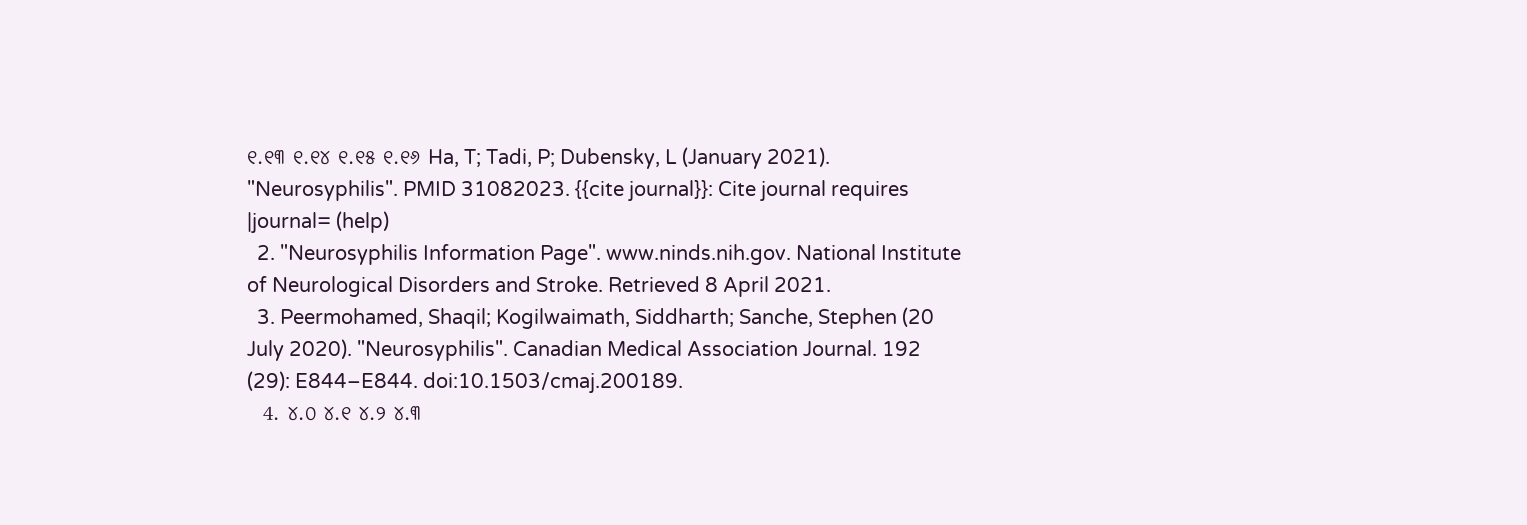୧.୧୩ ୧.୧୪ ୧.୧୫ ୧.୧୬ Ha, T; Tadi, P; Dubensky, L (January 2021). "Neurosyphilis". PMID 31082023. {{cite journal}}: Cite journal requires |journal= (help)
  2. "Neurosyphilis Information Page". www.ninds.nih.gov. National Institute of Neurological Disorders and Stroke. Retrieved 8 April 2021.
  3. Peermohamed, Shaqil; Kogilwaimath, Siddharth; Sanche, Stephen (20 July 2020). "Neurosyphilis". Canadian Medical Association Journal. 192 (29): E844–E844. doi:10.1503/cmaj.200189.
  4. ୪.୦ ୪.୧ ୪.୨ ୪.୩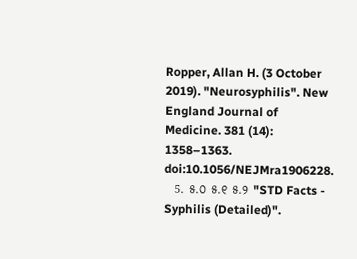Ropper, Allan H. (3 October 2019). "Neurosyphilis". New England Journal of Medicine. 381 (14): 1358–1363. doi:10.1056/NEJMra1906228.
  5. ୫.୦ ୫.୧ ୫.୨ "STD Facts - Syphilis (Detailed)".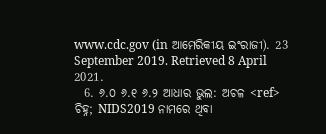www.cdc.gov (in ଆମେରିକୀୟ ଇଂରାଜୀ). 23 September 2019. Retrieved 8 April 2021.
  6. ୬.୦ ୬.୧ ୬.୨ ଆଧାର ଭୁଲ: ଅଚଳ <ref> ଚିହ୍ନ; NIDS2019 ନାମରେ ଥିବା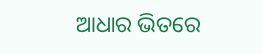ଆଧାର ଭିତରେ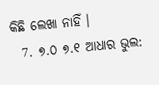କିଛି ଲେଖା ନାହିଁ ।
  7. ୭.୦ ୭.୧ ଆଧାର ଭୁଲ: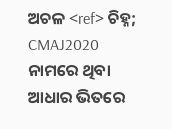ଅଚଳ <ref> ଚିହ୍ନ; CMAJ2020 ନାମରେ ଥିବା ଆଧାର ଭିତରେ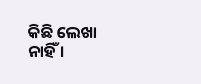କିଛି ଲେଖା ନାହିଁ ।